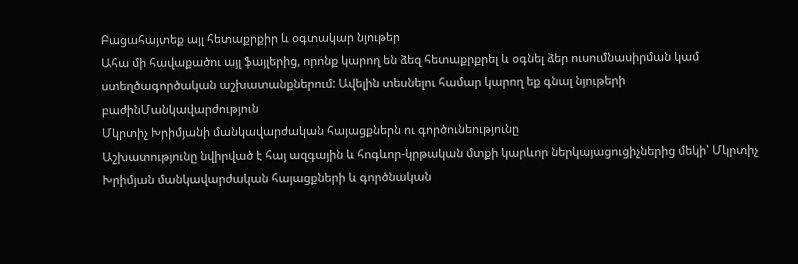Բացահայտեք այլ հետաքրքիր և օգտակար նյութեր
Ահա մի հավաքածու այլ ֆայլերից, որոնք կարող են ձեզ հետաքրքրել և օգնել ձեր ուսումնասիրման կամ ստեղծագործական աշխատանքներում: Ավելին տեսնելու համար կարող եք գնալ նյութերի բաժինՄանկավարժություն
Մկրտիչ Խրիմյանի մանկավարժական հայացքներն ու գործունեությունը
Աշխատությունը նվիրված է հայ ազգային և հոգևոր-կրթական մտքի կարևոր ներկայացուցիչներից մեկի՝ Մկրտիչ Խրիմյան մանկավարժական հայացքների և գործնական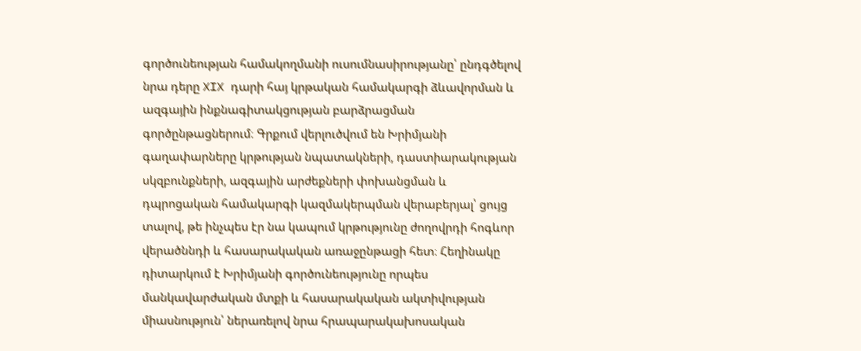գործունեության համակողմանի ուսումնասիրությանը՝ ընդգծելով նրա դերը XIX դարի հայ կրթական համակարգի ձևավորման և ազգային ինքնագիտակցության բարձրացման գործընթացներում։ Գրքում վերլուծվում են Խրիմյանի գաղափարները կրթության նպատակների, դաստիարակության սկզբունքների, ազգային արժեքների փոխանցման և դպրոցական համակարգի կազմակերպման վերաբերյալ՝ ցույց տալով, թե ինչպես էր նա կապում կրթությունը ժողովրդի հոգևոր վերածննդի և հասարակական առաջընթացի հետ։ Հեղինակը դիտարկում է Խրիմյանի գործունեությունը որպես մանկավարժական մտքի և հասարակական ակտիվության միասնություն՝ ներառելով նրա հրապարակախոսական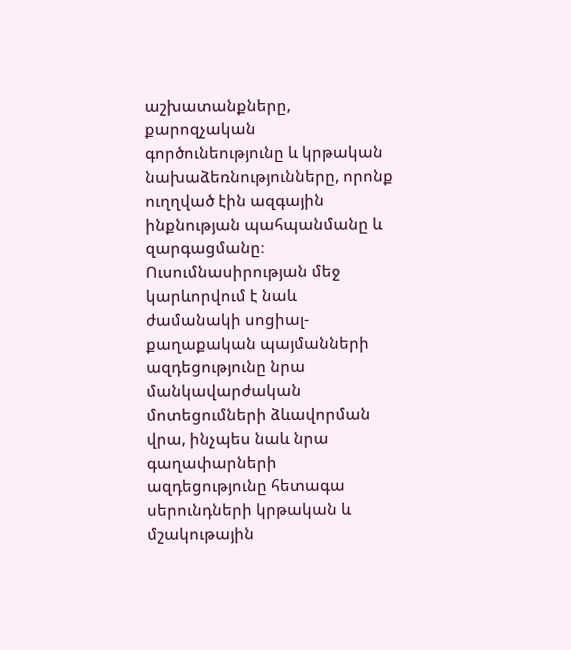աշխատանքները, քարոզչական գործունեությունը և կրթական նախաձեռնությունները, որոնք ուղղված էին ազգային ինքնության պահպանմանը և զարգացմանը։ Ուսումնասիրության մեջ կարևորվում է նաև ժամանակի սոցիալ-քաղաքական պայմանների ազդեցությունը նրա մանկավարժական մոտեցումների ձևավորման վրա, ինչպես նաև նրա գաղափարների ազդեցությունը հետագա սերունդների կրթական և մշակութային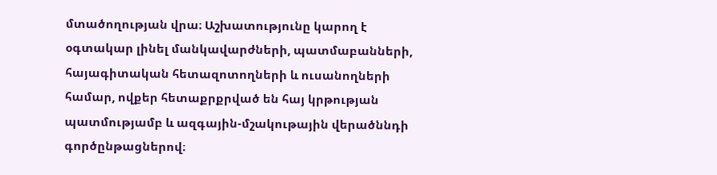մտածողության վրա։ Աշխատությունը կարող է օգտակար լինել մանկավարժների, պատմաբանների, հայագիտական հետազոտողների և ուսանողների համար, ովքեր հետաքրքրված են հայ կրթության պատմությամբ և ազգային-մշակութային վերածննդի գործընթացներով։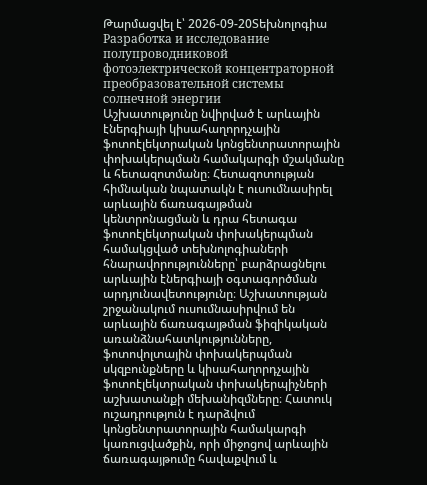Թարմացվել է՝ 2026-09-20Տեխնոլոգիա
Разработка и исследование полупроводниковой фотоэлектрической концентраторной преобразовательной системы солнечной энергии
Աշխատությունը նվիրված է արևային էներգիայի կիսահաղորդչային ֆոտոէլեկտրական կոնցենտրատորային փոխակերպման համակարգի մշակմանը և հետազոտմանը։ Հետազոտության հիմնական նպատակն է ուսումնասիրել արևային ճառագայթման կենտրոնացման և դրա հետագա ֆոտոէլեկտրական փոխակերպման համակցված տեխնոլոգիաների հնարավորությունները՝ բարձրացնելու արևային էներգիայի օգտագործման արդյունավետությունը։ Աշխատության շրջանակում ուսումնասիրվում են արևային ճառագայթման ֆիզիկական առանձնահատկությունները, ֆոտովոլտային փոխակերպման սկզբունքները և կիսահաղորդչային ֆոտոէլեկտրական փոխակերպիչների աշխատանքի մեխանիզմները։ Հատուկ ուշադրություն է դարձվում կոնցենտրատորային համակարգի կառուցվածքին, որի միջոցով արևային ճառագայթումը հավաքվում և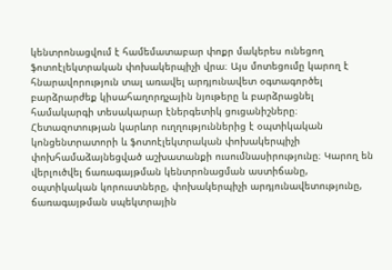կենտրոնացվում է համեմատաբար փոքր մակերես ունեցող ֆոտոէլեկտրական փոխակերպիչի վրա։ Այս մոտեցումը կարող է հնարավորություն տալ առավել արդյունավետ օգտագործել բարձրարժեք կիսահաղորդչային նյութերը և բարձրացնել համակարգի տեսակարար էներգետիկ ցուցանիշները։ Հետազոտության կարևոր ուղղություններից է օպտիկական կոնցենտրատորի և ֆոտոէլեկտրական փոխակերպիչի փոխհամաձայնեցված աշխատանքի ուսումնասիրությունը։ Կարող են վերլուծվել ճառագայթման կենտրոնացման աստիճանը, օպտիկական կորուստները, փոխակերպիչի արդյունավետությունը, ճառագայթման սպեկտրային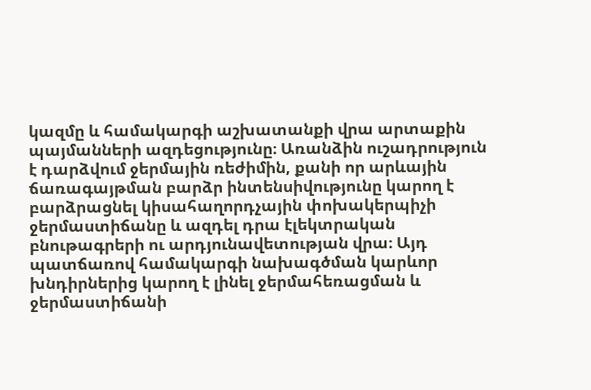կազմը և համակարգի աշխատանքի վրա արտաքին պայմանների ազդեցությունը։ Առանձին ուշադրություն է դարձվում ջերմային ռեժիմին, քանի որ արևային ճառագայթման բարձր ինտենսիվությունը կարող է բարձրացնել կիսահաղորդչային փոխակերպիչի ջերմաստիճանը և ազդել դրա էլեկտրական բնութագրերի ու արդյունավետության վրա։ Այդ պատճառով համակարգի նախագծման կարևոր խնդիրներից կարող է լինել ջերմահեռացման և ջերմաստիճանի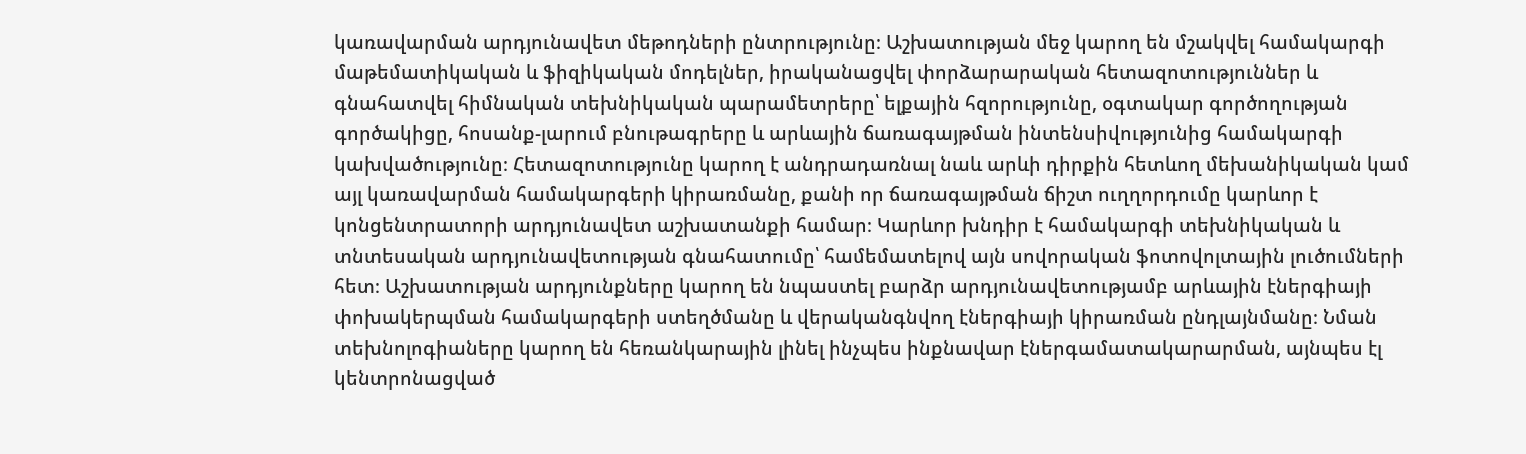կառավարման արդյունավետ մեթոդների ընտրությունը։ Աշխատության մեջ կարող են մշակվել համակարգի մաթեմատիկական և ֆիզիկական մոդելներ, իրականացվել փորձարարական հետազոտություններ և գնահատվել հիմնական տեխնիկական պարամետրերը՝ ելքային հզորությունը, օգտակար գործողության գործակիցը, հոսանք-լարում բնութագրերը և արևային ճառագայթման ինտենսիվությունից համակարգի կախվածությունը։ Հետազոտությունը կարող է անդրադառնալ նաև արևի դիրքին հետևող մեխանիկական կամ այլ կառավարման համակարգերի կիրառմանը, քանի որ ճառագայթման ճիշտ ուղղորդումը կարևոր է կոնցենտրատորի արդյունավետ աշխատանքի համար։ Կարևոր խնդիր է համակարգի տեխնիկական և տնտեսական արդյունավետության գնահատումը՝ համեմատելով այն սովորական ֆոտովոլտային լուծումների հետ։ Աշխատության արդյունքները կարող են նպաստել բարձր արդյունավետությամբ արևային էներգիայի փոխակերպման համակարգերի ստեղծմանը և վերականգնվող էներգիայի կիրառման ընդլայնմանը։ Նման տեխնոլոգիաները կարող են հեռանկարային լինել ինչպես ինքնավար էներգամատակարարման, այնպես էլ կենտրոնացված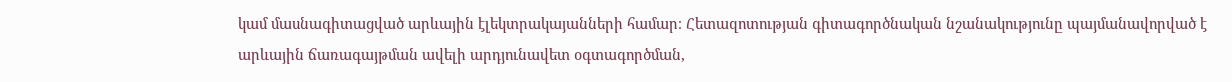կամ մասնագիտացված արևային էլեկտրակայանների համար։ Հետազոտության գիտագործնական նշանակությունը պայմանավորված է արևային ճառագայթման ավելի արդյունավետ օգտագործման,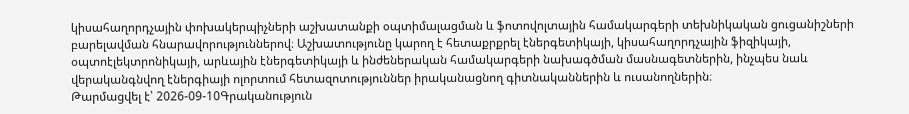կիսահաղորդչային փոխակերպիչների աշխատանքի օպտիմալացման և ֆոտովոլտային համակարգերի տեխնիկական ցուցանիշների բարելավման հնարավորություններով։ Աշխատությունը կարող է հետաքրքրել էներգետիկայի, կիսահաղորդչային ֆիզիկայի, օպտոէլեկտրոնիկայի, արևային էներգետիկայի և ինժեներական համակարգերի նախագծման մասնագետներին, ինչպես նաև վերականգնվող էներգիայի ոլորտում հետազոտություններ իրականացնող գիտնականներին և ուսանողներին։
Թարմացվել է՝ 2026-09-10Գրականություն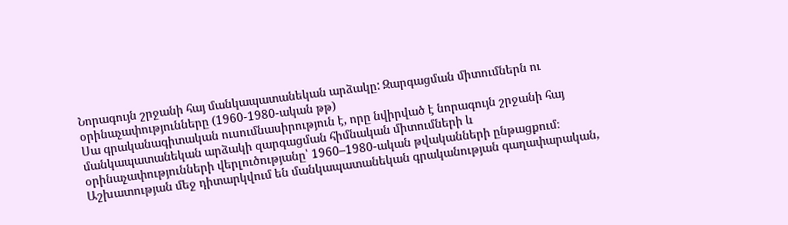Նորագույն շրջանի հայ մանկապատանեկան արձակը: Զարգացման միտումներն ու օրինաչափությունները (1960-1980-ական թթ)
Սա գրականագիտական ուսումնասիրություն է, որը նվիրված է նորագույն շրջանի հայ մանկապատանեկան արձակի զարգացման հիմնական միտումների և օրինաչափությունների վերլուծությանը՝ 1960–1980-ական թվականների ընթացքում։ Աշխատության մեջ դիտարկվում են մանկապատանեկան գրականության գաղափարական,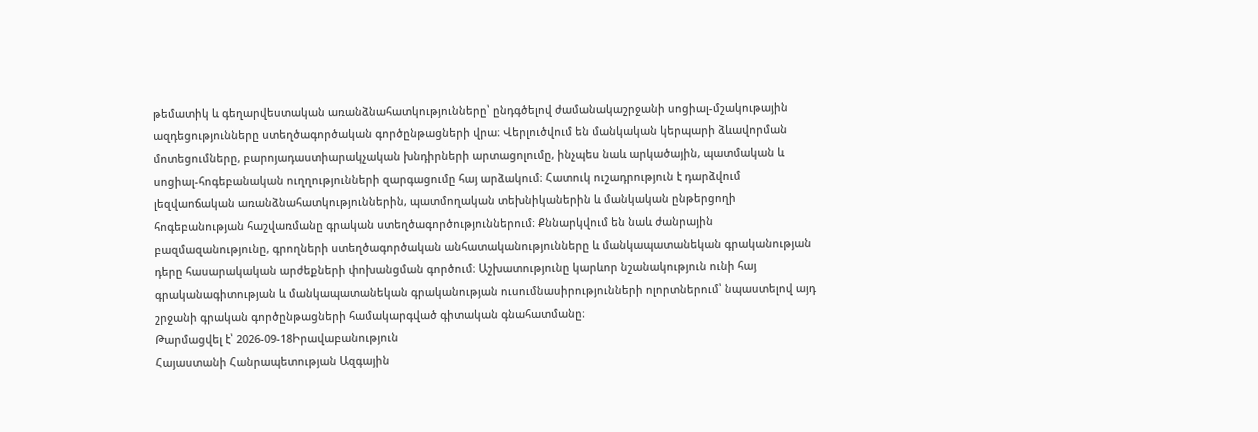թեմատիկ և գեղարվեստական առանձնահատկությունները՝ ընդգծելով ժամանակաշրջանի սոցիալ-մշակութային ազդեցությունները ստեղծագործական գործընթացների վրա։ Վերլուծվում են մանկական կերպարի ձևավորման մոտեցումները, բարոյադաստիարակչական խնդիրների արտացոլումը, ինչպես նաև արկածային, պատմական և սոցիալ-հոգեբանական ուղղությունների զարգացումը հայ արձակում։ Հատուկ ուշադրություն է դարձվում լեզվաոճական առանձնահատկություններին, պատմողական տեխնիկաներին և մանկական ընթերցողի հոգեբանության հաշվառմանը գրական ստեղծագործություններում։ Քննարկվում են նաև ժանրային բազմազանությունը, գրողների ստեղծագործական անհատականությունները և մանկապատանեկան գրականության դերը հասարակական արժեքների փոխանցման գործում։ Աշխատությունը կարևոր նշանակություն ունի հայ գրականագիտության և մանկապատանեկան գրականության ուսումնասիրությունների ոլորտներում՝ նպաստելով այդ շրջանի գրական գործընթացների համակարգված գիտական գնահատմանը։
Թարմացվել է՝ 2026-09-18Իրավաբանություն
Հայաստանի Հանրապետության Ազգային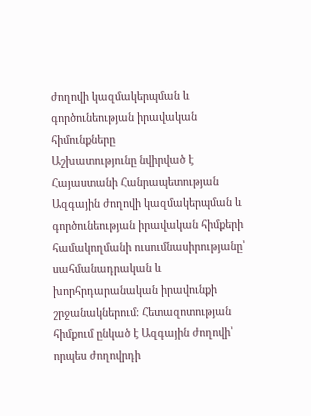ժողովի կազմակերպման և գործունեության իրավական հիմունքները
Աշխատությունը նվիրված է Հայաստանի Հանրապետության Ազգային ժողովի կազմակերպման և գործունեության իրավական հիմքերի համակողմանի ուսումնասիրությանը՝ սահմանադրական և խորհրդարանական իրավունքի շրջանակներում։ Հետազոտության հիմքում ընկած է Ազգային ժողովի՝ որպես ժողովրդի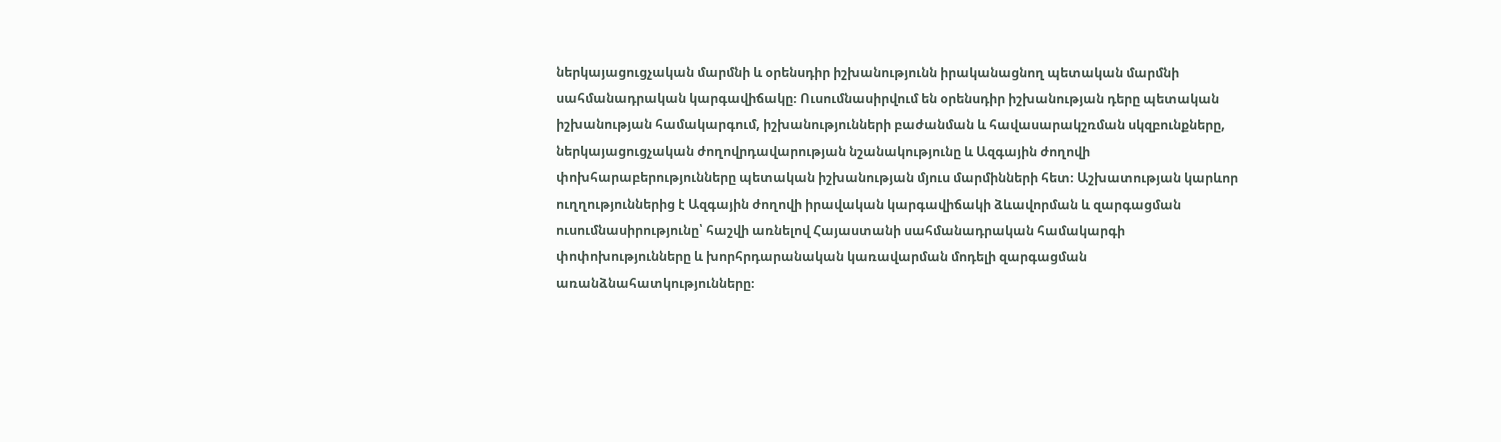ներկայացուցչական մարմնի և օրենսդիր իշխանությունն իրականացնող պետական մարմնի սահմանադրական կարգավիճակը։ Ուսումնասիրվում են օրենսդիր իշխանության դերը պետական իշխանության համակարգում, իշխանությունների բաժանման և հավասարակշռման սկզբունքները, ներկայացուցչական ժողովրդավարության նշանակությունը և Ազգային ժողովի փոխհարաբերությունները պետական իշխանության մյուս մարմինների հետ։ Աշխատության կարևոր ուղղություններից է Ազգային ժողովի իրավական կարգավիճակի ձևավորման և զարգացման ուսումնասիրությունը՝ հաշվի առնելով Հայաստանի սահմանադրական համակարգի փոփոխությունները և խորհրդարանական կառավարման մոդելի զարգացման առանձնահատկությունները։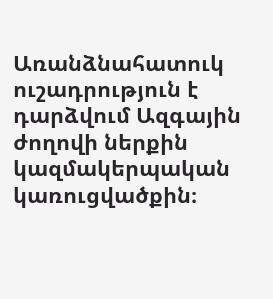Առանձնահատուկ ուշադրություն է դարձվում Ազգային ժողովի ներքին կազմակերպական կառուցվածքին։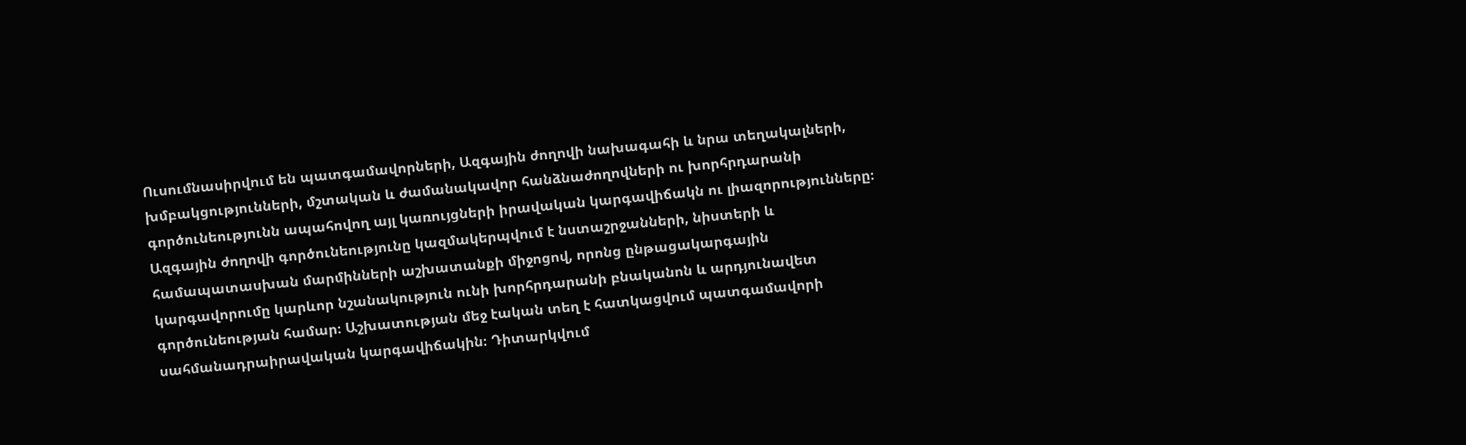Ուսումնասիրվում են պատգամավորների, Ազգային ժողովի նախագահի և նրա տեղակալների, խմբակցությունների, մշտական և ժամանակավոր հանձնաժողովների ու խորհրդարանի գործունեությունն ապահովող այլ կառույցների իրավական կարգավիճակն ու լիազորությունները։ Ազգային ժողովի գործունեությունը կազմակերպվում է նստաշրջանների, նիստերի և համապատասխան մարմինների աշխատանքի միջոցով, որոնց ընթացակարգային կարգավորումը կարևոր նշանակություն ունի խորհրդարանի բնականոն և արդյունավետ գործունեության համար։ Աշխատության մեջ էական տեղ է հատկացվում պատգամավորի սահմանադրաիրավական կարգավիճակին։ Դիտարկվում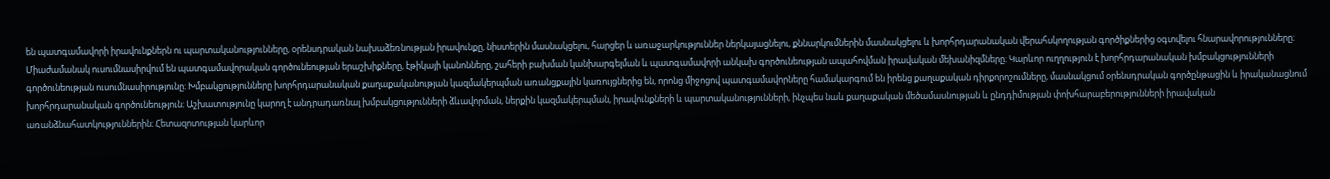են պատգամավորի իրավունքներն ու պարտականությունները, օրենսդրական նախաձեռնության իրավունքը, նիստերին մասնակցելու, հարցեր և առաջարկություններ ներկայացնելու, քննարկումներին մասնակցելու և խորհրդարանական վերահսկողության գործիքներից օգտվելու հնարավորությունները։ Միաժամանակ ուսումնասիրվում են պատգամավորական գործունեության երաշխիքները, էթիկայի կանոնները, շահերի բախման կանխարգելման և պատգամավորի անկախ գործունեության ապահովման իրավական մեխանիզմները։ Կարևոր ուղղություն է խորհրդարանական խմբակցությունների գործունեության ուսումնասիրությունը։ Խմբակցությունները խորհրդարանական քաղաքականության կազմակերպման առանցքային կառույցներից են, որոնց միջոցով պատգամավորները համակարգում են իրենց քաղաքական դիրքորոշումները, մասնակցում օրենսդրական գործընթացին և իրականացնում խորհրդարանական գործունեություն։ Աշխատությունը կարող է անդրադառնալ խմբակցությունների ձևավորման, ներքին կազմակերպման, իրավունքների և պարտականությունների, ինչպես նաև քաղաքական մեծամասնության և ընդդիմության փոխհարաբերությունների իրավական առանձնահատկություններին։ Հետազոտության կարևոր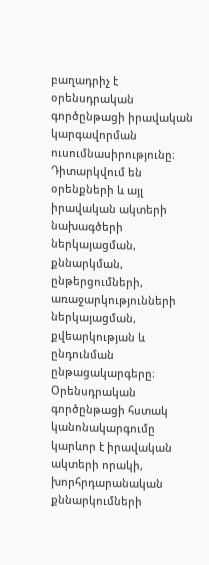բաղադրիչ է օրենսդրական գործընթացի իրավական կարգավորման ուսումնասիրությունը։ Դիտարկվում են օրենքների և այլ իրավական ակտերի նախագծերի ներկայացման, քննարկման, ընթերցումների, առաջարկությունների ներկայացման, քվեարկության և ընդունման ընթացակարգերը։ Օրենսդրական գործընթացի հստակ կանոնակարգումը կարևոր է իրավական ակտերի որակի, խորհրդարանական քննարկումների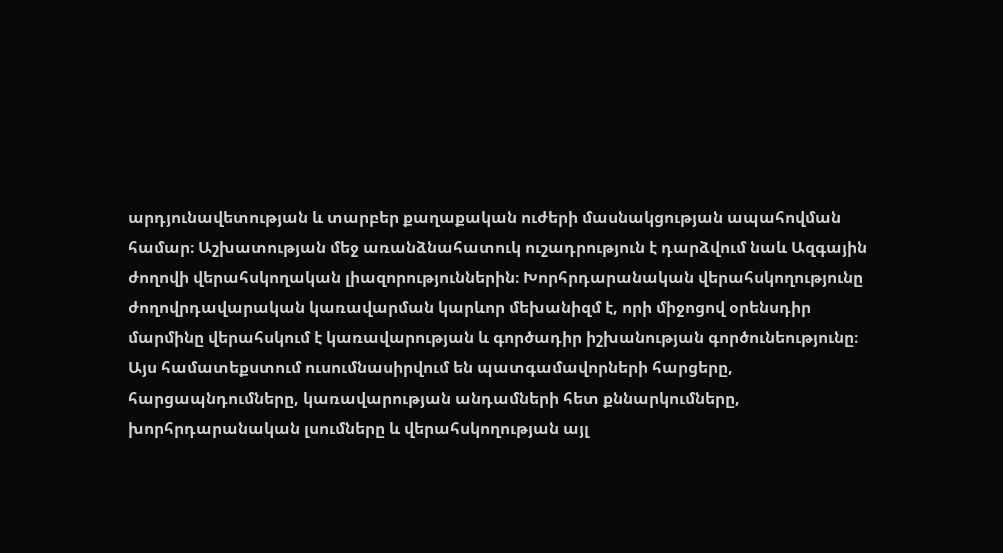արդյունավետության և տարբեր քաղաքական ուժերի մասնակցության ապահովման համար։ Աշխատության մեջ առանձնահատուկ ուշադրություն է դարձվում նաև Ազգային ժողովի վերահսկողական լիազորություններին։ Խորհրդարանական վերահսկողությունը ժողովրդավարական կառավարման կարևոր մեխանիզմ է, որի միջոցով օրենսդիր մարմինը վերահսկում է կառավարության և գործադիր իշխանության գործունեությունը։ Այս համատեքստում ուսումնասիրվում են պատգամավորների հարցերը, հարցապնդումները, կառավարության անդամների հետ քննարկումները, խորհրդարանական լսումները և վերահսկողության այլ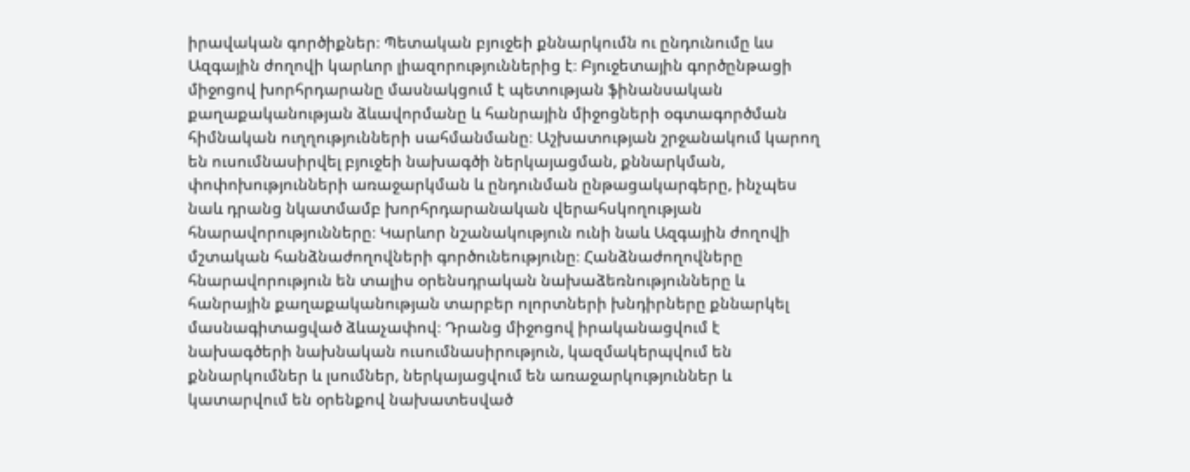իրավական գործիքներ։ Պետական բյուջեի քննարկումն ու ընդունումը ևս Ազգային ժողովի կարևոր լիազորություններից է։ Բյուջետային գործընթացի միջոցով խորհրդարանը մասնակցում է պետության ֆինանսական քաղաքականության ձևավորմանը և հանրային միջոցների օգտագործման հիմնական ուղղությունների սահմանմանը։ Աշխատության շրջանակում կարող են ուսումնասիրվել բյուջեի նախագծի ներկայացման, քննարկման, փոփոխությունների առաջարկման և ընդունման ընթացակարգերը, ինչպես նաև դրանց նկատմամբ խորհրդարանական վերահսկողության հնարավորությունները։ Կարևոր նշանակություն ունի նաև Ազգային ժողովի մշտական հանձնաժողովների գործունեությունը։ Հանձնաժողովները հնարավորություն են տալիս օրենսդրական նախաձեռնությունները և հանրային քաղաքականության տարբեր ոլորտների խնդիրները քննարկել մասնագիտացված ձևաչափով։ Դրանց միջոցով իրականացվում է նախագծերի նախնական ուսումնասիրություն, կազմակերպվում են քննարկումներ և լսումներ, ներկայացվում են առաջարկություններ և կատարվում են օրենքով նախատեսված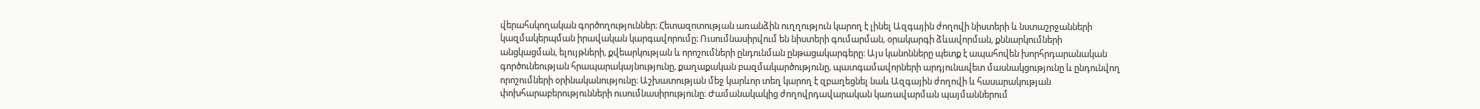վերահսկողական գործողություններ։ Հետազոտության առանձին ուղղություն կարող է լինել Ազգային ժողովի նիստերի և նստաշրջանների կազմակերպման իրավական կարգավորումը։ Ուսումնասիրվում են նիստերի գումարման, օրակարգի ձևավորման, քննարկումների անցկացման, ելույթների, քվեարկության և որոշումների ընդունման ընթացակարգերը։ Այս կանոնները պետք է ապահովեն խորհրդարանական գործունեության հրապարակայնությունը, քաղաքական բազմակարծությունը, պատգամավորների արդյունավետ մասնակցությունը և ընդունվող որոշումների օրինականությունը։ Աշխատության մեջ կարևոր տեղ կարող է զբաղեցնել նաև Ազգային ժողովի և հասարակության փոխհարաբերությունների ուսումնասիրությունը։ Ժամանակակից ժողովրդավարական կառավարման պայմաններում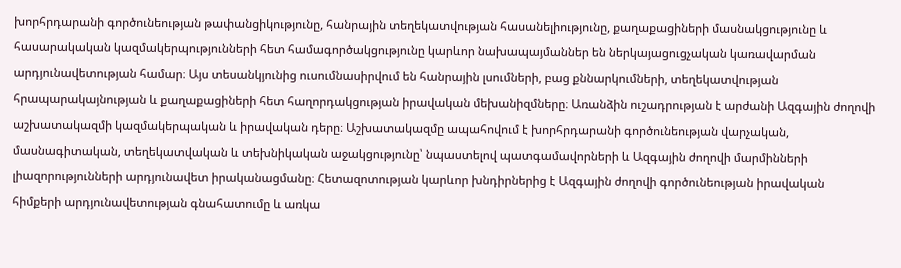խորհրդարանի գործունեության թափանցիկությունը, հանրային տեղեկատվության հասանելիությունը, քաղաքացիների մասնակցությունը և հասարակական կազմակերպությունների հետ համագործակցությունը կարևոր նախապայմաններ են ներկայացուցչական կառավարման արդյունավետության համար։ Այս տեսանկյունից ուսումնասիրվում են հանրային լսումների, բաց քննարկումների, տեղեկատվության հրապարակայնության և քաղաքացիների հետ հաղորդակցության իրավական մեխանիզմները։ Առանձին ուշադրության է արժանի Ազգային ժողովի աշխատակազմի կազմակերպական և իրավական դերը։ Աշխատակազմը ապահովում է խորհրդարանի գործունեության վարչական, մասնագիտական, տեղեկատվական և տեխնիկական աջակցությունը՝ նպաստելով պատգամավորների և Ազգային ժողովի մարմինների լիազորությունների արդյունավետ իրականացմանը։ Հետազոտության կարևոր խնդիրներից է Ազգային ժողովի գործունեության իրավական հիմքերի արդյունավետության գնահատումը և առկա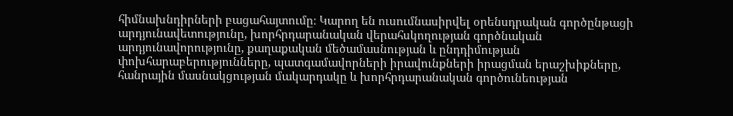հիմնախնդիրների բացահայտումը։ Կարող են ուսումնասիրվել օրենսդրական գործընթացի արդյունավետությունը, խորհրդարանական վերահսկողության գործնական արդյունավորությունը, քաղաքական մեծամասնության և ընդդիմության փոխհարաբերությունները, պատգամավորների իրավունքների իրացման երաշխիքները, հանրային մասնակցության մակարդակը և խորհրդարանական գործունեության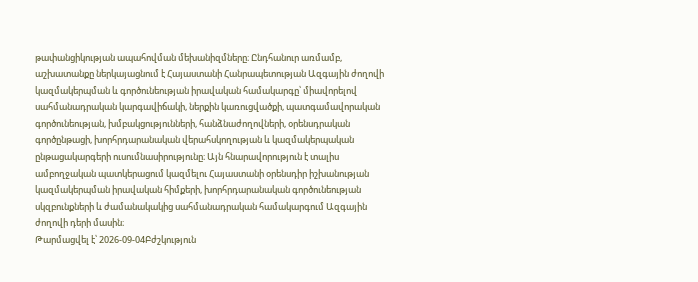թափանցիկության ապահովման մեխանիզմները։ Ընդհանուր առմամբ, աշխատանքը ներկայացնում է Հայաստանի Հանրապետության Ազգային ժողովի կազմակերպման և գործունեության իրավական համակարգը՝ միավորելով սահմանադրական կարգավիճակի, ներքին կառուցվածքի, պատգամավորական գործունեության, խմբակցությունների, հանձնաժողովների, օրենսդրական գործընթացի, խորհրդարանական վերահսկողության և կազմակերպական ընթացակարգերի ուսումնասիրությունը։ Այն հնարավորություն է տալիս ամբողջական պատկերացում կազմելու Հայաստանի օրենսդիր իշխանության կազմակերպման իրավական հիմքերի, խորհրդարանական գործունեության սկզբունքների և ժամանակակից սահմանադրական համակարգում Ազգային ժողովի դերի մասին։
Թարմացվել է՝ 2026-09-04Բժշկություն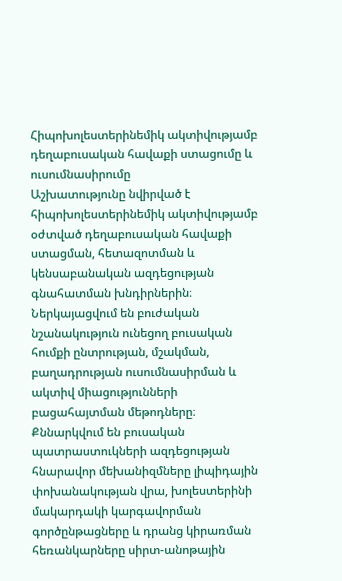Հիպոխոլեստերինեմիկ ակտիվությամբ դեղաբուսական հավաքի ստացումը և ուսումնասիրումը
Աշխատությունը նվիրված է հիպոխոլեստերինեմիկ ակտիվությամբ օժտված դեղաբուսական հավաքի ստացման, հետազոտման և կենսաբանական ազդեցության գնահատման խնդիրներին։ Ներկայացվում են բուժական նշանակություն ունեցող բուսական հումքի ընտրության, մշակման, բաղադրության ուսումնասիրման և ակտիվ միացությունների բացահայտման մեթոդները։ Քննարկվում են բուսական պատրաստուկների ազդեցության հնարավոր մեխանիզմները լիպիդային փոխանակության վրա, խոլեստերինի մակարդակի կարգավորման գործընթացները և դրանց կիրառման հեռանկարները սիրտ-անոթային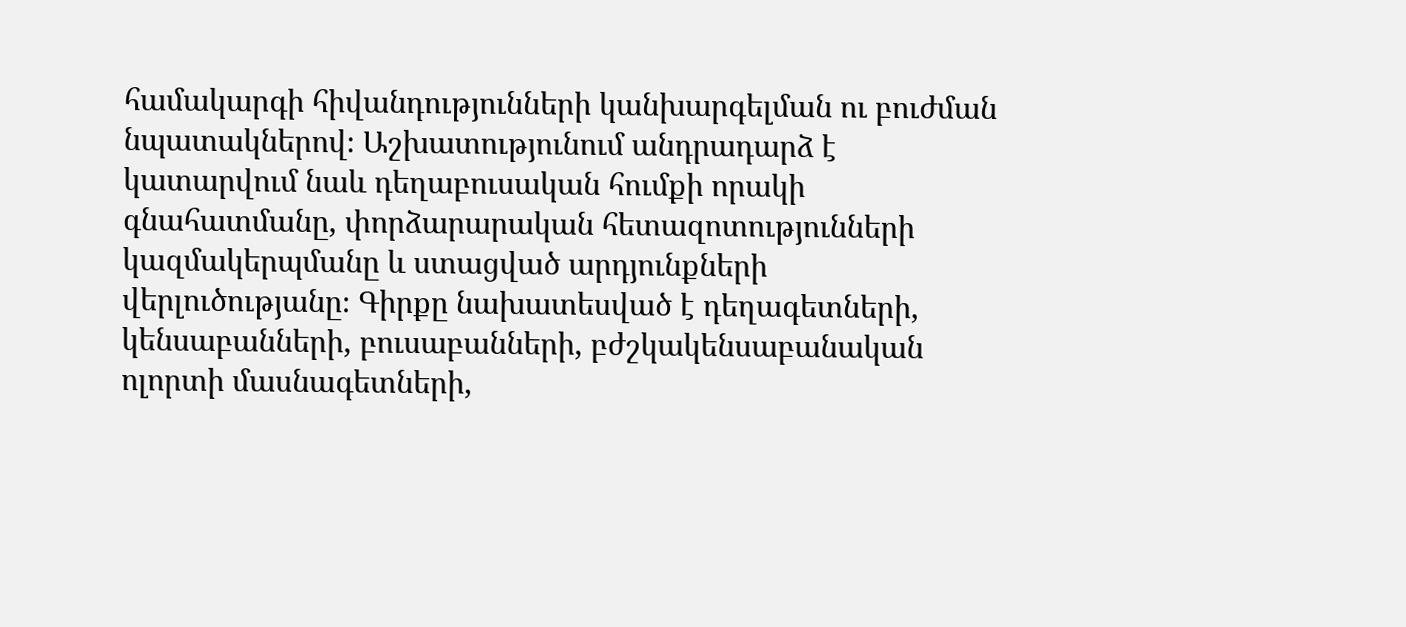համակարգի հիվանդությունների կանխարգելման ու բուժման նպատակներով։ Աշխատությունում անդրադարձ է կատարվում նաև դեղաբուսական հումքի որակի գնահատմանը, փորձարարական հետազոտությունների կազմակերպմանը և ստացված արդյունքների վերլուծությանը։ Գիրքը նախատեսված է դեղագետների, կենսաբանների, բուսաբանների, բժշկակենսաբանական ոլորտի մասնագետների,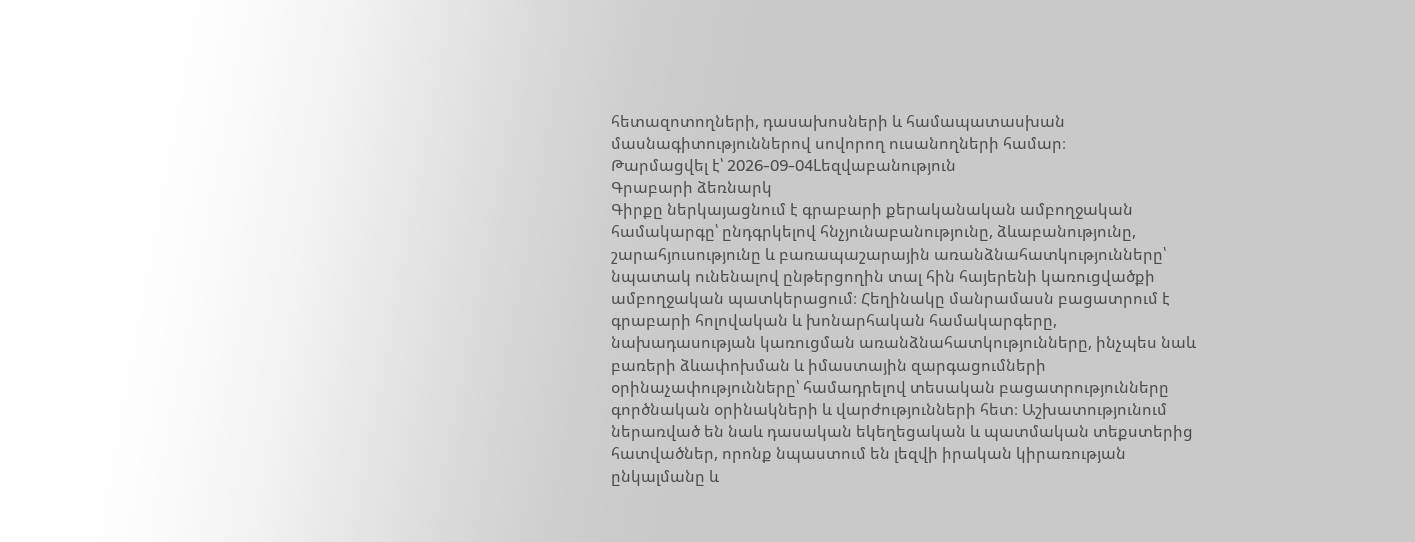հետազոտողների, դասախոսների և համապատասխան մասնագիտություններով սովորող ուսանողների համար։
Թարմացվել է՝ 2026-09-04Lեզվաբանություն
Գրաբարի ձեռնարկ
Գիրքը ներկայացնում է գրաբարի քերականական ամբողջական համակարգը՝ ընդգրկելով հնչյունաբանությունը, ձևաբանությունը, շարահյուսությունը և բառապաշարային առանձնահատկությունները՝ նպատակ ունենալով ընթերցողին տալ հին հայերենի կառուցվածքի ամբողջական պատկերացում։ Հեղինակը մանրամասն բացատրում է գրաբարի հոլովական և խոնարհական համակարգերը, նախադասության կառուցման առանձնահատկությունները, ինչպես նաև բառերի ձևափոխման և իմաստային զարգացումների օրինաչափությունները՝ համադրելով տեսական բացատրությունները գործնական օրինակների և վարժությունների հետ։ Աշխատությունում ներառված են նաև դասական եկեղեցական և պատմական տեքստերից հատվածներ, որոնք նպաստում են լեզվի իրական կիրառության ընկալմանը և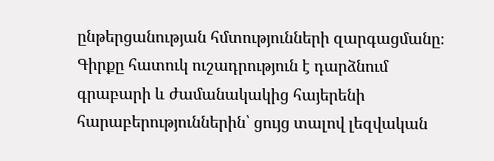ընթերցանության հմտությունների զարգացմանը։ Գիրքը հատուկ ուշադրություն է դարձնում գրաբարի և ժամանակակից հայերենի հարաբերություններին՝ ցույց տալով լեզվական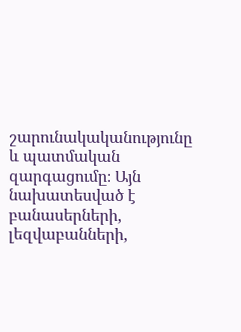շարունակականությունը և պատմական զարգացումը։ Այն նախատեսված է բանասերների, լեզվաբանների,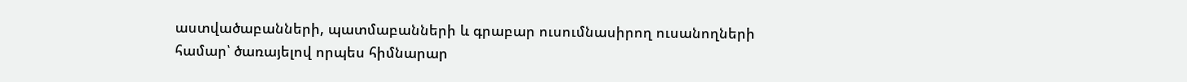աստվածաբանների, պատմաբանների և գրաբար ուսումնասիրող ուսանողների համար՝ ծառայելով որպես հիմնարար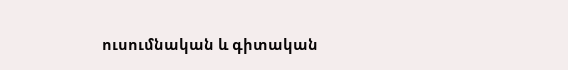ուսումնական և գիտական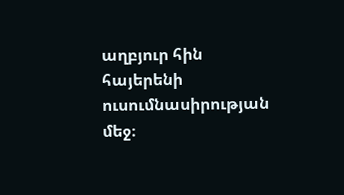աղբյուր հին հայերենի ուսումնասիրության մեջ։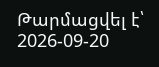Թարմացվել է՝ 2026-09-20